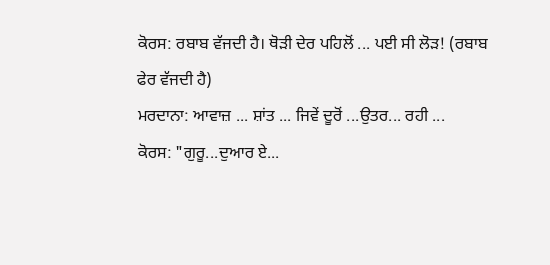ਕੋਰਸ: ਰਬਾਬ ਵੱਜਦੀ ਹੈ। ਥੋੜੀ ਦੇਰ ਪਹਿਲੋਂ ... ਪਈ ਸੀ ਲੋੜ! (ਰਬਾਬ
ਫੇਰ ਵੱਜਦੀ ਹੈ)
ਮਰਦਾਨਾ: ਆਵਾਜ਼ ... ਸ਼ਾਂਤ ... ਜਿਵੇਂ ਦੂਰੋਂ ...ਉਤਰ... ਰਹੀ ...
ਕੋਰਸ: "ਗੁਰੂ...ਦੁਆਰ ਏ...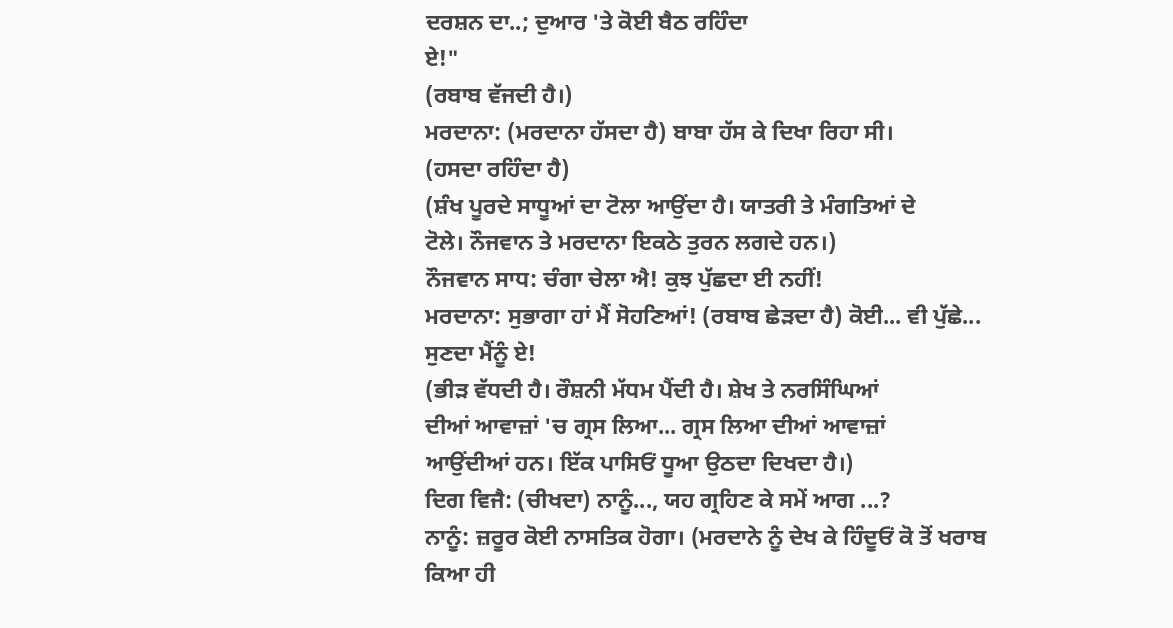ਦਰਸ਼ਨ ਦਾ..; ਦੁਆਰ 'ਤੇ ਕੋਈ ਬੈਠ ਰਹਿੰਦਾ
ਏ!"
(ਰਬਾਬ ਵੱਜਦੀ ਹੈ।)
ਮਰਦਾਨਾ: (ਮਰਦਾਨਾ ਹੱਸਦਾ ਹੈ) ਬਾਬਾ ਹੱਸ ਕੇ ਦਿਖਾ ਰਿਹਾ ਸੀ।
(ਹਸਦਾ ਰਹਿੰਦਾ ਹੈ)
(ਸ਼ੰਖ ਪੂਰਦੇ ਸਾਧੂਆਂ ਦਾ ਟੋਲਾ ਆਉਂਦਾ ਹੈ। ਯਾਤਰੀ ਤੇ ਮੰਗਤਿਆਂ ਦੇ
ਟੋਲੇ। ਨੌਜਵਾਨ ਤੇ ਮਰਦਾਨਾ ਇਕਠੇ ਤੁਰਨ ਲਗਦੇ ਹਨ।)
ਨੌਜਵਾਨ ਸਾਧ: ਚੰਗਾ ਚੇਲਾ ਐ! ਕੁਝ ਪੁੱਛਦਾ ਈ ਨਹੀਂ!
ਮਰਦਾਨਾ: ਸੁਭਾਗਾ ਹਾਂ ਮੈਂ ਸੋਹਣਿਆਂ! (ਰਬਾਬ ਛੇੜਦਾ ਹੈ) ਕੋਈ... ਵੀ ਪੁੱਛੇ...
ਸੁਣਦਾ ਮੈਂਨੂੰ ਏ!
(ਭੀੜ ਵੱਧਦੀ ਹੈ। ਰੌਸ਼ਨੀ ਮੱਧਮ ਪੈਂਦੀ ਹੈ। ਸ਼ੇਖ ਤੇ ਨਰਸਿੰਘਿਆਂ
ਦੀਆਂ ਆਵਾਜ਼ਾਂ 'ਚ ਗ੍ਰਸ ਲਿਆ... ਗ੍ਰਸ ਲਿਆ ਦੀਆਂ ਆਵਾਜ਼ਾਂ
ਆਉਂਦੀਆਂ ਹਨ। ਇੱਕ ਪਾਸਿਓਂ ਧੂਆ ਉਠਦਾ ਦਿਖਦਾ ਹੈ।)
ਦਿਗ ਵਿਜੈ: (ਚੀਖਦਾ) ਨਾਨੂੰ..., ਯਹ ਗ੍ਰਹਿਣ ਕੇ ਸਮੇਂ ਆਗ ...?
ਨਾਨੂੰ: ਜ਼ਰੂਰ ਕੋਈ ਨਾਸਤਿਕ ਹੋਗਾ। (ਮਰਦਾਨੇ ਨੂੰ ਦੇਖ ਕੇ ਹਿੰਦੂਓਂ ਕੋ ਤੋਂ ਖਰਾਬ
ਕਿਆ ਹੀ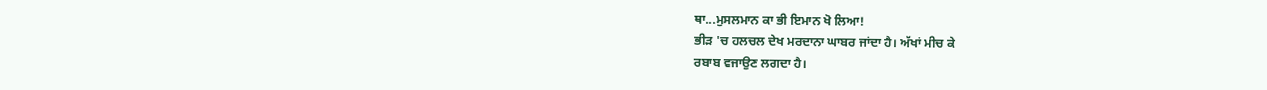ਥਾ...ਮੁਸਲਮਾਨ ਕਾ ਭੀ ਇਮਾਨ ਖੋ ਲਿਆ!
ਭੀੜ 'ਚ ਹਲਚਲ ਦੇਖ ਮਰਦਾਨਾ ਘਾਬਰ ਜਾਂਦਾ ਹੈ। ਅੱਖਾਂ ਮੀਚ ਕੇ
ਰਬਾਬ ਵਜਾਉਣ ਲਗਦਾ ਹੈ।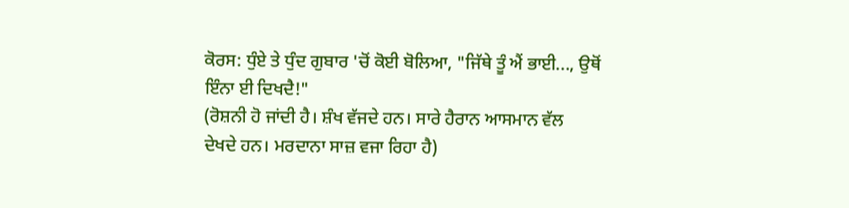ਕੋਰਸ: ਧੁੰਏ ਤੇ ਧੁੰਦ ਗੁਬਾਰ 'ਚੋਂ ਕੋਈ ਬੋਲਿਆ, "ਜਿੱਥੇ ਤੂੰ ਐਂ ਭਾਈ..., ਉਥੋਂ
ਇੰਨਾ ਈ ਦਿਖਦੈ!"
(ਰੋਸ਼ਨੀ ਹੋ ਜਾਂਦੀ ਹੈ। ਸ਼ੰਖ ਵੱਜਦੇ ਹਨ। ਸਾਰੇ ਹੈਰਾਨ ਆਸਮਾਨ ਵੱਲ
ਦੇਖਦੇ ਹਨ। ਮਰਦਾਨਾ ਸਾਜ਼ ਵਜਾ ਰਿਹਾ ਹੈ)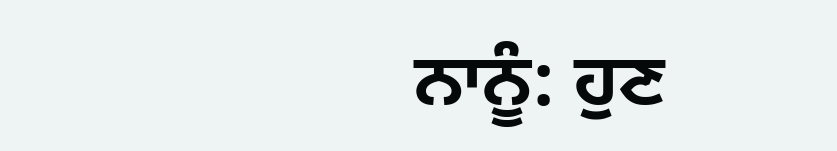ਨਾਨੂੰ: ਹੁਣ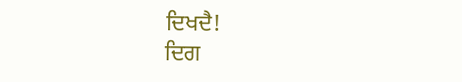ਦਿਖਦੈ!
ਦਿਗ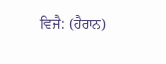ਵਿਜੈ: (ਹੈਰਾਨ)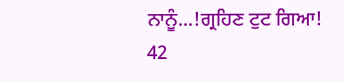ਨਾਨੂੰ...!ਗ੍ਰਹਿਣ ਟੁਟ ਗਿਆ!
42